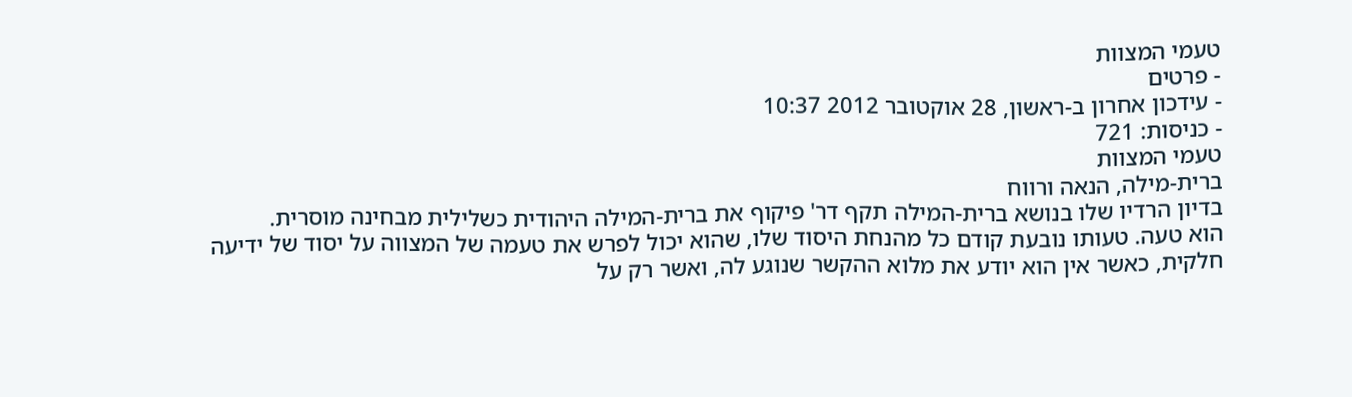טעמי המצוות
- פרטים
- עידכון אחרון ב-ראשון, 28 אוקטובר 2012 10:37
- כניסות: 721
טעמי המצוות
ברית-מילה, הנאה ורווח
בדיון הרדיו שלו בנושא ברית-המילה תקף דר' פיקוף את ברית-המילה היהודית כשלילית מבחינה מוסרית.
הוא טעה. טעותו נובעת קודם כל מהנחת היסוד שלו, שהוא יכול לפרש את טעמה של המצווה על יסוד של ידיעה חלקית, כאשר אין הוא יודע את מלוא ההקשר שנוגע לה, ואשר רק על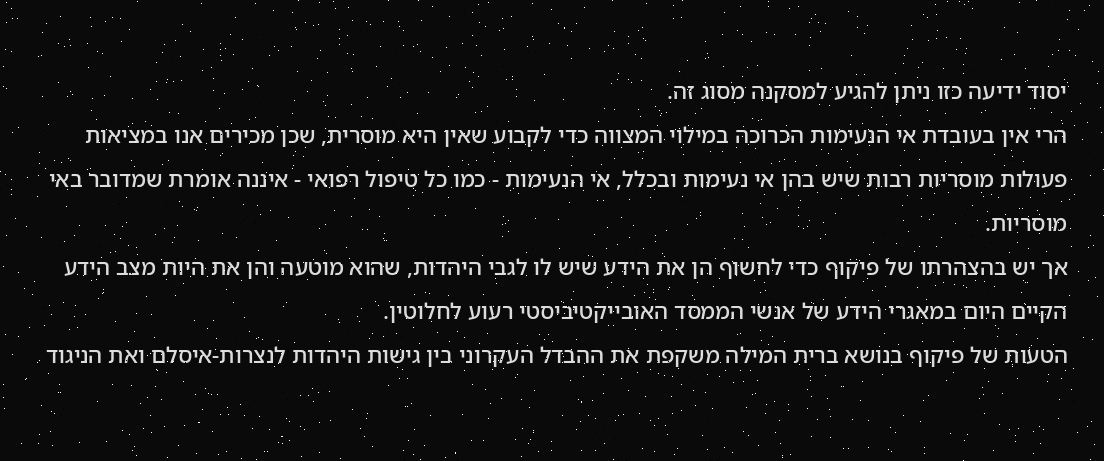יסוד ידיעה כזו ניתן להגיע למסקנה מסוג זה.
הרי אין בעובדת אי הנעימות הכרוכה במילוי המצווה כדי לקבוע שאין היא מוסרית, שכן מכירים אנו במציאות פעולות מוסריות רבות שיש בהן אי נעימות ובכלל, אי הנעימות - כמו כל טיפול רפואי - איננה אומרת שמדובר באי מוסריות.
אך יש בהצהרתו של פיקוף כדי לחשוף הן את הידע שיש לו לגבי היהדות, שהוא מוטעה והן את היות מצב הידע הקיים היום במאגרי הידע של אנשי הממסד האובייקטיביסטי רעוע לחלוטין.
הטעות של פיקוף בנושא ברית המילה משקפת את ההבדל העקרוני בין גישות היהדות לנצרות-איסלם ואת הניגוד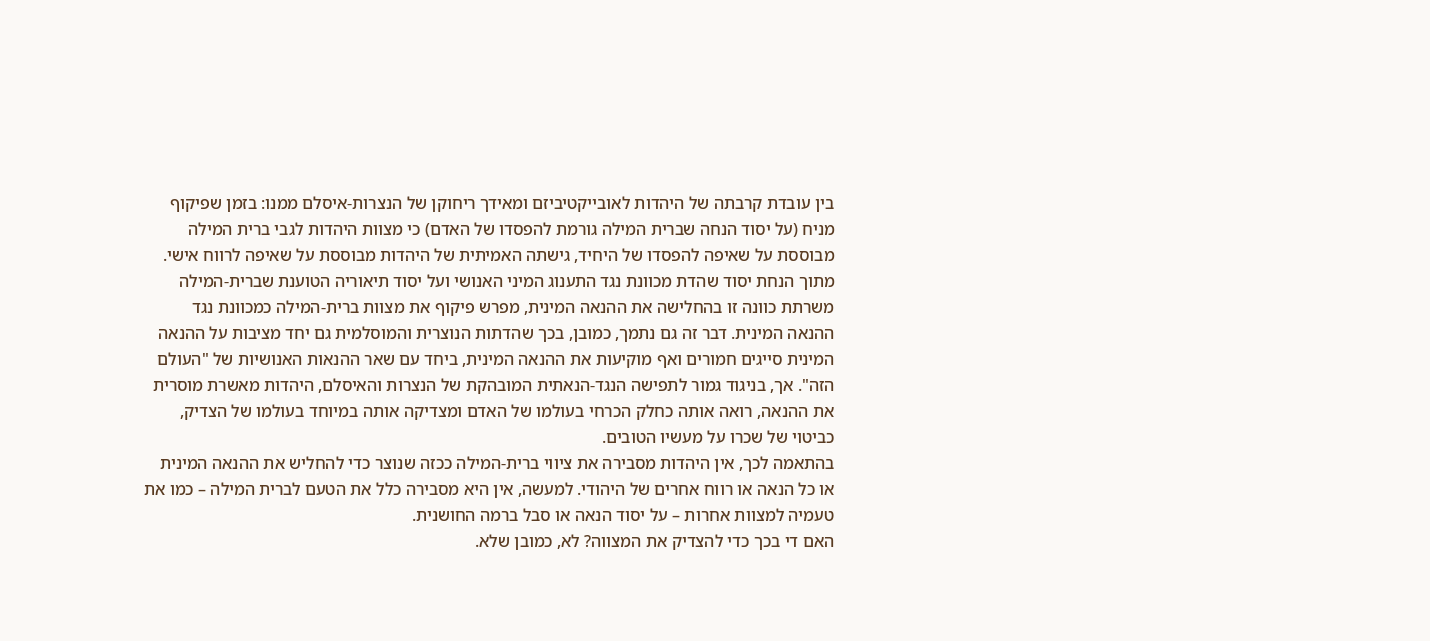בין עובדת קרבתה של היהדות לאובייקטיביזם ומאידך ריחוקן של הנצרות-איסלם ממנו: בזמן שפיקוף מניח (על יסוד הנחה שברית המילה גורמת להפסדו של האדם) כי מצוות היהדות לגבי ברית המילה מבוססת על שאיפה להפסדו של היחיד, גישתה האמיתית של היהדות מבוססת על שאיפה לרווח אישי.
מתוך הנחת יסוד שהדת מכוונת נגד התענוג המיני האנושי ועל יסוד תיאוריה הטוענת שברית-המילה משרתת כוונה זו בהחלישה את ההנאה המינית, מפרש פיקוף את מצוות ברית-המילה כמכוונת נגד ההנאה המינית. דבר זה גם נתמך, כמובן, בכך שהדתות הנוצרית והמוסלמית גם יחד מציבות על ההנאה המינית סייגים חמורים ואף מוקיעות את ההנאה המינית, ביחד עם שאר ההנאות האנושיות של "העולם הזה". אך, בניגוד גמור לתפישה הנגד-הנאתית המובהקת של הנצרות והאיסלם, היהדות מאשרת מוסרית את ההנאה, רואה אותה כחלק הכרחי בעולמו של האדם ומצדיקה אותה במיוחד בעולמו של הצדיק, כביטוי של שכרו על מעשיו הטובים.
בהתאמה לכך, אין היהדות מסבירה את ציווי ברית-המילה ככזה שנוצר כדי להחליש את ההנאה המינית או כל הנאה או רווח אחרים של היהודי. למעשה, אין היא מסבירה כלל את הטעם לברית המילה – כמו את טעמיה למצוות אחרות – על יסוד הנאה או סבל ברמה החושנית.
האם די בכך כדי להצדיק את המצווה? לא, כמובן שלא.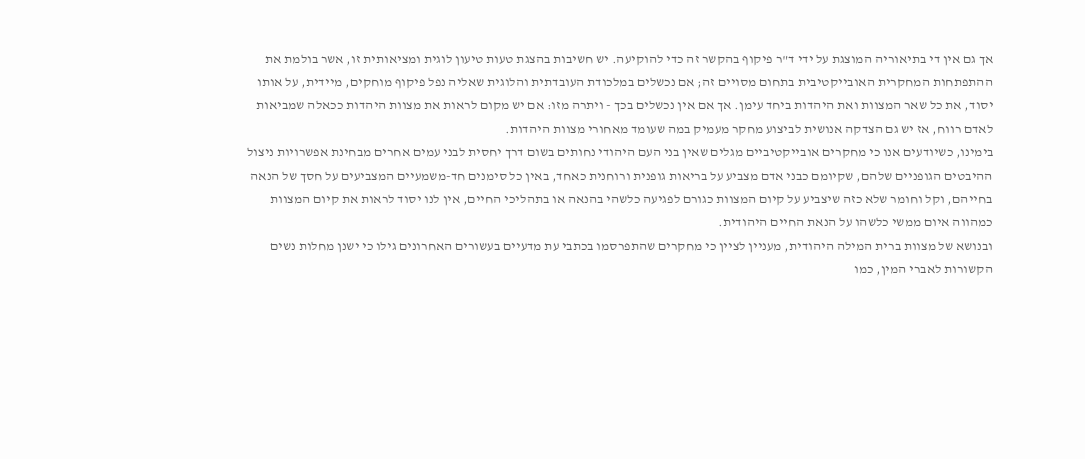אך גם אין די בתיאוריה המוצגת על ידי ד"ר פיקוף בהקשר זה כדי להוקיעה. יש חשיבות בהצגת טעות טיעון לוגית ומציאותית זו, אשר בולמת את ההתפתחות המחקרית האובייקטיבית בתחום מסויים זה; אם נכשלים במלכודת העובדתית והלוגית שאליה נפל פיקוף מוחקים, מיידית, על אותו יסוד, את כל שאר המצוות ואת היהדות ביחד עימן. אך אם אין נכשלים בכך - ויתרה מזו: אם יש מקום לראות את מצוות היהדות ככאלה שמביאות לאדם רווח, אז יש גם הצדקה אנושית לביצוע מחקר מעמיק במה שעומד מאחורי מצוות היהדות.
בימינו, כשיודעים אנו כי מחקרים אובייקטיביים מגלים שאין בני העם היהודי נחותים בשום דרך יחסית לבני עמים אחרים מבחינת אפשרויות ניצול ההיבטים הגופניים שלהם, שקיומם כבני אדם מצביע על בריאות גופנית ורוחנית כאחד, באין כל סימנים חד-משמעיים המצביעים על חסך של הנאה בחייהם, וקל וחומר שלא כזה שיצביע על קיום המצוות כגורם לפגיעה כלשהי בהנאה או בתהליכי החיים, אין לנו יסוד לראות את קיום המצוות כמהווה איום ממשי כלשהו על הנאת החיים היהודית.
ובנושא של מצוות ברית המילה היהודית, מעניין לציין כי מחקרים שהתפרסמו בכתבי עת מדעיים בעשורים האחרונים גילו כי ישנן מחלות נשים הקשורות לאברי המין, כמו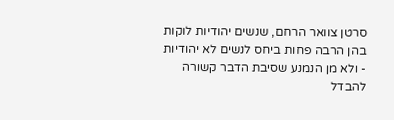סרטן צוואר הרחם, שנשים יהודיות לוקות בהן הרבה פחות ביחס לנשים לא יהודיות - ולא מן הנמנע שסיבת הדבר קשורה להבדל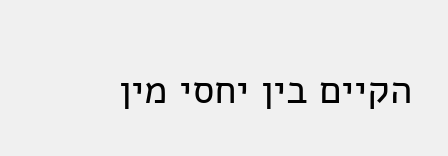הקיים בין יחסי מין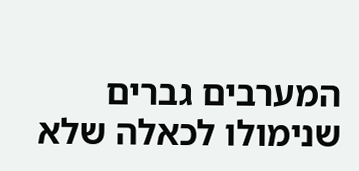המערבים גברים שנימולו לכאלה שלא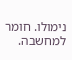נימולו. חומר למחשבה.